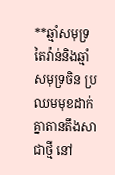**ឆ្មាំសមុទ្រតៃវ៉ាន់និងឆ្មាំសមុទ្រចិន ប្រឈមមុខដាក់គ្នាតានតឹងសាជាថ្មី នៅ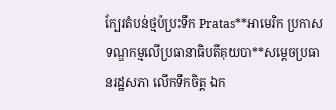ក្បែរតំបន់ថ្មប៉ប្រះទឹក Pratas**អាមេរិក ប្រកាសទណ្ឌកម្មលើប្រធានាធិបតីគុយបា**សម្តេចប្រធានរដ្ឋសភា លើកទឹកចិត្ត ឯក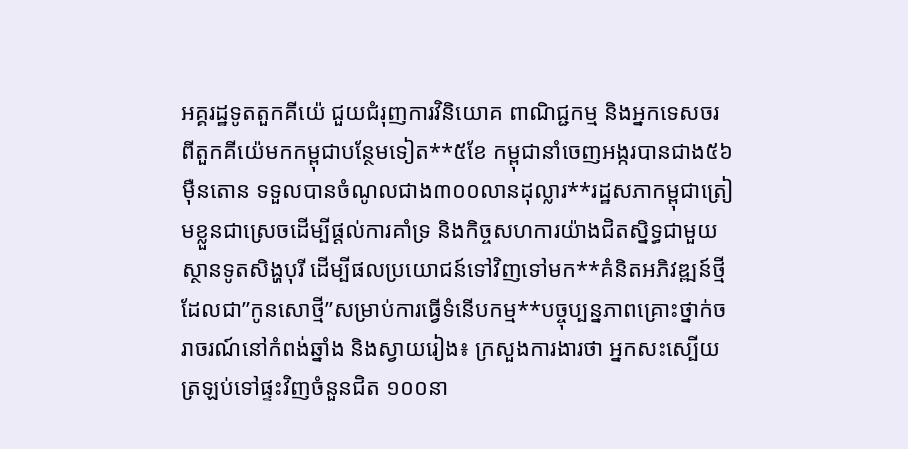អគ្គរដ្ឋទូតតួកគីយ៉េ ជួយជំរុញការវិនិយោគ ពាណិជ្ជកម្ម និងអ្នកទេសចរ ពីតួកគីយ៉េមកកម្ពុជាបន្ថែមទៀត**៥ខែ កម្ពុជានាំចេញអង្ករបានជាង៥៦ម៉ឺនតោន ទទួលបានចំណូលជាង៣០០លានដុល្លារ**រដ្ឋសភាកម្ពុជាត្រៀមខ្លួនជាស្រេចដើម្បីផ្តល់ការគាំទ្រ និងកិច្ចសហការយ៉ាងជិតស្និទ្ធជាមួយស្ថានទូតសិង្ហបុរី ដើម្បីផលប្រយោជន៍ទៅវិញទៅមក**គំនិតអភិវឌ្ឍន៍ថ្មីដែលជា”កូនសោថ្មី”សម្រាប់ការធ្វើទំនើបកម្ម**បច្ចុប្បន្នភាពគ្រោះថ្នាក់ចរាចរណ៍នៅកំពង់ឆ្នាំង និងស្វាយរៀង៖ ក្រសួងការងារថា អ្នកសះស្បើយត្រឡប់ទៅផ្ទះវិញចំនួនជិត ១០០នា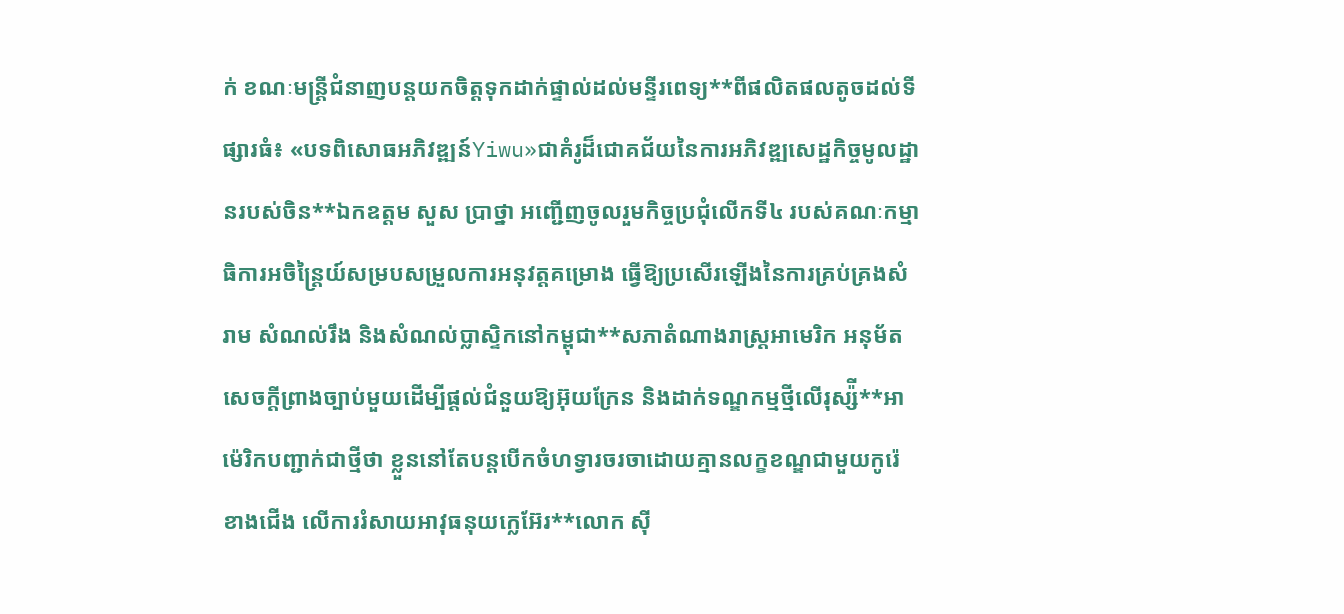ក់ ខណៈមន្រ្តីជំនាញបន្តយកចិត្តទុកដាក់ផ្ទាល់ដល់មន្ទីរពេទ្យ**ពីផលិតផលតូចដល់ទីផ្សារធំ៖ «បទពិសោធអភិវឌ្ឍន៍Yiwu»ជាគំរូដ៏ជោគជ័យនៃការអភិវឌ្ឍសេដ្ឋកិច្ចមូលដ្ឋានរបស់ចិន**ឯកឧត្តម សួស ប្រាថ្នា អញ្ជើញចូលរួមកិច្ចប្រជុំលើកទី៤ របស់គណៈកម្មាធិការអចិន្ត្រៃយ៍សម្របសម្រួលការអនុវត្តគម្រោង ធ្វើឱ្យប្រសើរឡើងនៃការគ្រប់គ្រងសំរាម សំណល់រឹង និងសំណល់ប្លាស្ទិកនៅកម្ពុជា**សភាតំណាងរាស្ត្រអាមេរិក អនុម័តសេចក្ដីព្រាងច្បាប់មួយដើម្បីផ្ដល់ជំនួយឱ្យអ៊ុយក្រែន និងដាក់ទណ្ឌកម្មថ្មីលើរុស្ស៉ី**អាម៉េរិកបញ្ជាក់ជាថ្មីថា ខ្លួននៅតែបន្តបើកចំហទ្វារចរចាដោយគ្មានលក្ខខណ្ឌជាមួយកូរ៉េខាងជើង លើការរំសាយអាវុធនុយក្លេអ៊ែរ**លោក ស៊ី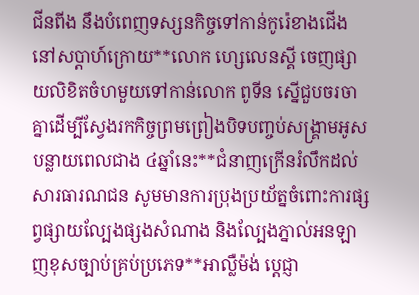ជីនពីង នឹងបំពេញទស្សនកិច្ចទៅកាន់កូរ៉េខាងជើង នៅសប្ដាហ៍ក្រោយ**លោក ហ្សេលេនស្គី ចេញផ្សាយលិខិតចំហមួយទៅកាន់លោក ពូទីន ស្នើជួបចរចាគ្នាដើម្បីស្វែងរកកិច្ចព្រមព្រៀងបិទបញ្ចប់សង្រ្គាមអូសបន្លាយពេលជាង ៤ឆ្នាំនេះ**ជំនាញក្រើនរំលឹកដល់សារធារណជន សូមមានការប្រុងប្រយ័ត្នចំពោះការផ្សព្វផ្សាយល្បែងផ្សងសំណាង និងល្បែងភ្នាល់អនឡាញខុសច្បាប់គ្រប់ប្រភេទ**អាល្លឺម៉ង់ ប្តេជ្ញា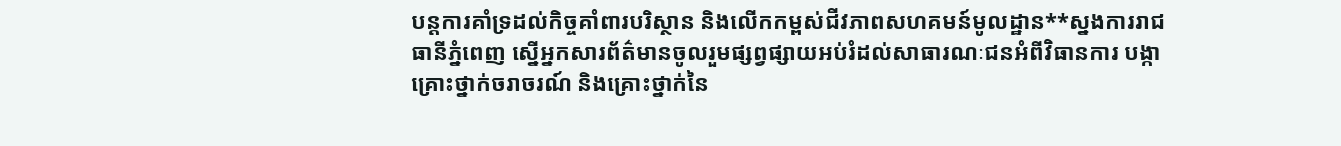បន្តការគាំទ្រដល់កិច្ចគាំពារបរិស្ថាន និងលើកកម្ពស់ជីវភាពសហគមន៍មូលដ្ឋាន**ស្នងការរាជធានីភ្នំពេញ ស្នើអ្នកសារព័ត៌មានចូលរួមផ្សព្វផ្សាយអប់រំដល់សាធារណៈជនអំពីវិធានការ បង្កាគ្រោះថ្នាក់ចរាចរណ៍ និងគ្រោះថ្នាក់នៃ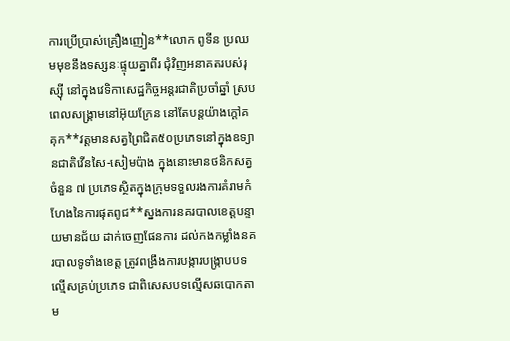ការប្រើប្រាស់គ្រឿងញៀន**លោក ពូទីន ប្រឈមមុខនឹងទស្សនៈផ្ទុយគ្នាពីរ ជុំវិញអនាគតរបស់រុស្ស៊ី នៅក្នុងវេទិកាសេដ្ឋកិច្ចអន្តរជាតិប្រចាំឆ្នាំ ស្របពេលសង្គ្រាមនៅអ៊ុយក្រែន នៅតែបន្តយ៉ាងក្តៅគគុក**វត្តមានសត្វព្រៃជិត៥០ប្រភេទនៅក្នុងឧទ្យានជាតិវើនសៃ-សៀមប៉ាង ក្នុងនោះមានថនិកសត្វចំនួន ៧ ប្រភេទស្ថិតក្នុងក្រុមទទួលរងការគំរាមកំហែងនៃការផុតពូជ**ស្នងការនគរបាលខេត្តបន្ទាយមានជ័យ ដាក់ចេញផែនការ ដល់កងកម្លាំងនគរបាលទូទាំងខេត្ត ត្រូវពង្រឹងការបង្ការបង្រ្កាបបទល្មើសគ្រប់ប្រភេទ ជាពិសេសបទល្មើសឆបោកតាម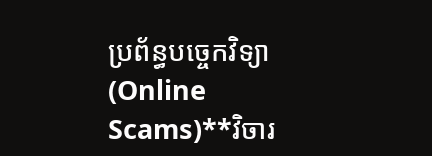ប្រព័ន្ធបច្ចេកវិទ្យា (Online Scams)**វិចារ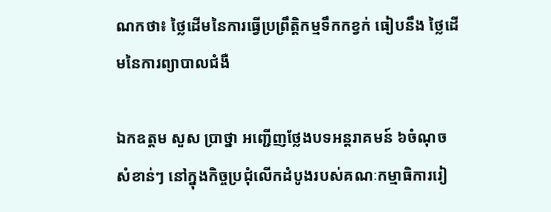ណកថា៖ ថ្លៃដើមនៃការធ្វើប្រព្រឹត្តិកម្មទឹកកខ្វក់ ធៀបនឹង ថ្លៃដើមនៃការព្យាបាលជំងឺ

ឯកឧត្តម សួស ប្រាថ្នា អញ្ជើញថ្លែងបទអន្តរាគមន៍ ៦ចំណុចសំខាន់ៗ នៅក្នុងកិច្ចប្រជុំលើកដំបូងរបស់គណៈកម្មាធិការរៀ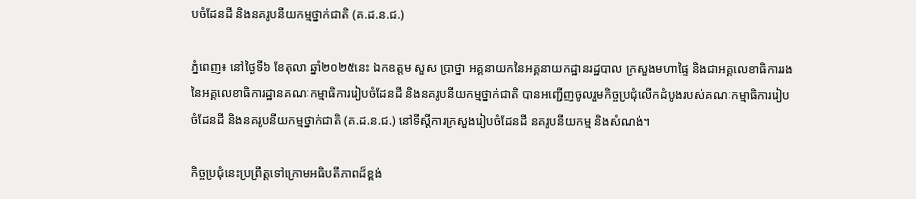បចំដែនដី និងនគរូបនីយកម្មថ្នាក់ជាតិ (គ.ដ.ន.ជ.)

ភ្នំពេញ៖ នៅថ្ងៃទី៦ ខែតុលា ឆ្នាំ២០២៥នេះ ឯកឧត្តម សួស ប្រាថ្នា អគ្គនាយកនៃអគ្គនាយកដ្ឋានរដ្ឋបាល ក្រសួងមហាផ្ទៃ និងជាអគ្គលេខាធិការរងនៃអគ្គលេខាធិការដ្ឋានគណៈកម្មាធិការរៀបចំដែនដី និងនគរូបនីយកម្មថ្នាក់ជាតិ បានអញ្ជើញចូលរួមកិច្ចប្រជុំលើកដំបូងរបស់គណៈកម្មាធិការរៀបចំដែនដី និងនគរូបនីយកម្មថ្នាក់ជាតិ (គ.ដ.ន.ជ.) នៅទីស្ដីការក្រសួងរៀបចំដែនដី នគរូបនីយកម្ម និងសំណង់។

កិច្ចប្រជុំនេះប្រព្រឹត្តទៅក្រោមអធិបតីភាពដ៏ខ្ពង់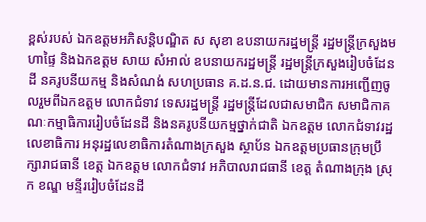ខ្ពស់របស់ ឯកឧត្តមអភិសន្តិបណ្ឌិត ស សុខា ឧបនាយករដ្ឋមន្រ្តី រដ្ឋមន្រ្តីក្រសួងមហាផ្ទៃ និងឯកឧត្តម សាយ សំអាល់ ឧបនាយករដ្ឋមន្រ្តី រដ្ឋមន្រ្តីក្រសួងរៀបចំដែនដី នគរូបនីយកម្ម និងសំណង់ សហប្រធាន គ.ដ.ន.ជ. ដោយមានការអញ្ជើញចូលរួមពីឯកឧត្តម លោកជំទាវ ទេសរដ្ឋមន្រ្តី រដ្ឋមន្រ្តីដែលជាសមាជិក សមាជិកាគណៈកម្មាធិការរៀបចំដែនដី និងនគរូបនីយកម្មថ្នាក់ជាតិ ឯកឧត្តម លោកជំទាវរដ្ឋលេខាធិការ អនុរដ្ឋលេខាធិការតំណាងក្រសួង ស្ថាប័ន ឯកឧត្តមប្រធានក្រុមប្រឹក្សារាជធានី ខេត្ត ឯកឧត្តម លោកជំទាវ អភិបាលរាជធានី ខេត្ត តំណាងក្រុង ស្រុក ខណ្ឌ មន្ទីររៀបចំដែនដី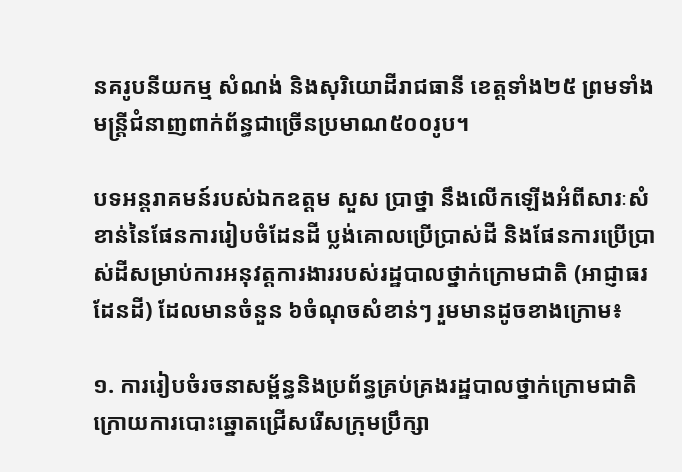នគរូបនីយកម្ម សំណង់ និងសុរិយោដីរាជធានី ខេត្តទាំង២៥ ព្រមទាំងមន្រ្តីជំនាញពាក់ព័ន្ធជាច្រើនប្រមាណ៥០០រូប។

បទអន្តរាគមន៍របស់ឯកឧត្តម សួស ប្រាថ្នា នឹងលើកឡើងអំពីសារៈសំខាន់នៃផែនការរៀបចំដែនដី ប្លង់គោលប្រើប្រាស់ដី និងផែនការប្រើប្រាស់ដីសម្រាប់ការអនុវត្តការងាររបស់រដ្ឋបាលថ្នាក់ក្រោមជាតិ (អាជ្ញាធរដែនដី) ដែលមានចំនួន ៦ចំណុចសំខាន់ៗ រួមមានដូចខាងក្រោម៖

១. ការរៀបចំរចនាសម្ព័ន្ធនិងប្រព័ន្ធគ្រប់គ្រងរដ្ឋបាលថ្នាក់ក្រោមជាតិក្រោយការបោះឆ្នោតជ្រើសរើសក្រុមប្រឹក្សា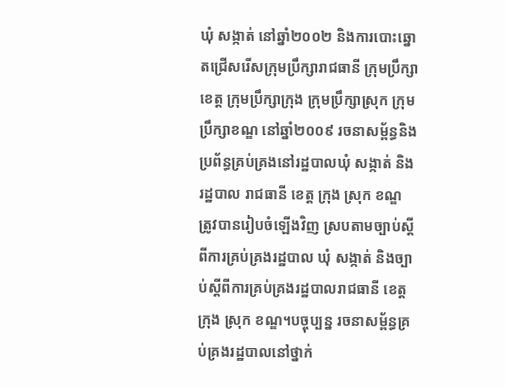ឃុំ សង្កាត់ នៅឆ្នាំ២០០២ និងការបោះឆ្នោតជ្រើសរើសក្រុមប្រឹក្សារាជធានី ក្រុមប្រឹក្សាខេត្ត ក្រុមប្រឹក្សាក្រុង ក្រុមប្រឹក្សាស្រុក ក្រុមប្រឹក្សាខណ្ឌ នៅឆ្នាំ២០០៩ រចនាសម្ព័ន្ធនិងប្រព័ន្ធគ្រប់គ្រងនៅរដ្ឋបាលឃុំ សង្កាត់ និងរដ្ឋបាល រាជធានី ខេត្ត ក្រុង ស្រុក ខណ្ឌ ត្រូវបានរៀបចំឡើងវិញ ស្របតាមច្បាប់ស្តីពីការគ្រប់គ្រងរដ្ឋបាល ឃុំ សង្កាត់ និងច្បាប់ស្តីពីការគ្រប់គ្រងរដ្ឋបាលរាជធានី ខេត្ត ក្រុង ស្រុក ខណ្ឌ។បច្ចុប្បន្ន រចនាសម្ព័ន្ធគ្រប់គ្រងរដ្ឋបាលនៅថ្នាក់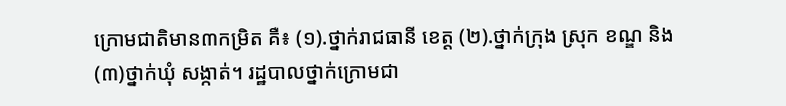ក្រោមជាតិមាន៣កម្រិត គឺ៖ (១).ថ្នាក់រាជធានី ខេត្ត (២).ថ្នាក់ក្រុង ស្រុក ខណ្ឌ និង(៣)ថ្នាក់ឃុំ សង្កាត់។ រដ្ឋបាលថ្នាក់ក្រោមជា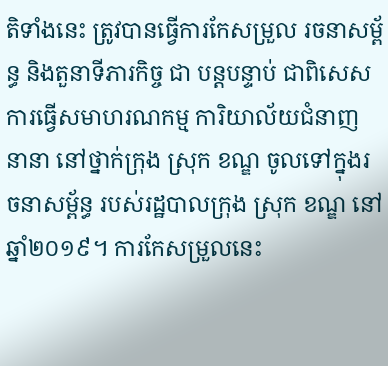តិទាំងនេះ ត្រូវបានធ្វើការកែសម្រួល រចនាសម្ព័ន្ធ និងតួនាទីភារកិច្ច ជា បន្តបន្ទាប់ ជាពិសេស ការធ្វើសមាហរណកម្ម ការិយាល័យជំនាញ នានា នៅថ្នាក់ក្រុង ស្រុក ខណ្ឌ ចូលទៅក្នុងរចនាសម្ព័ន្ធ របស់រដ្ឋបាលក្រុង ស្រុក ខណ្ឌ នៅឆ្នាំ២០១៩។ ការកែសម្រួលនេះ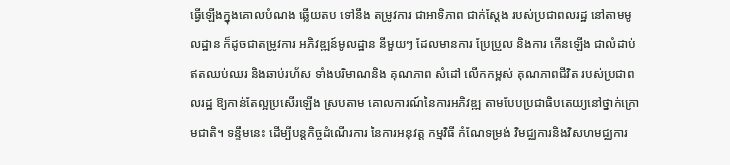ធ្វើឡើងក្នុងគោលបំណង ឆ្លើយតប ទៅនឹង តម្រូវការ ជាអាទិភាព ជាក់ស្ដែង របស់ប្រជាពលរដ្ឋ នៅតាមមូលដ្ឋាន ក៏ដូចជាតម្រូវការ អភិវឌ្ឍន៍មូលដ្ឋាន នីមួយៗ ដែលមានការ ប្រែប្រួល និងការ កើនឡើង ជាលំដាប់ឥតឈប់ឈរ និងឆាប់រហ័ស ទាំងបរិមាណនិង គុណភាព សំដៅ លើកកម្ពស់ គុណភាពជីវិត របស់ប្រជាពលរដ្ឋ ឱ្យកាន់តែល្អប្រសើរឡើង ស្របតាម គោលការណ៍នៃការអភិវឌ្ឍ តាមបែបប្រជាធិបតេយ្យនៅថ្នាក់ក្រោមជាតិ។ ទន្ទឹមនេះ ដើម្បីបន្តកិច្ចដំណើរការ នៃការអនុវត្ត កម្មវិធី កំណែទម្រង់ វិមជ្ឈការនិងវិសហមជ្ឈការ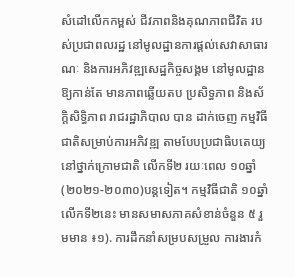សំដៅលើកកម្ពស់ ជីវភាពនិងគុណភាពជីវិត របស់ប្រជាពលរដ្ឋ នៅមូលដ្ឋានការផ្ដល់សេវាសាធារណៈ និងការអភិវឌ្ឍសេដ្ឋកិច្ចសង្គម នៅមូលដ្ឋាន ឱ្យកាន់តែ មានភាពឆ្លើយតប ប្រសិទ្ធភាព និងស័ក្តិសិទ្ធិភាព រាជរដ្ឋាភិបាល បាន ដាក់ចេញ កម្មវិធី ជាតិសម្រាប់ការអភិវឌ្ឍ តាមបែបប្រជាធិបតេយ្យ នៅថ្នាក់ក្រោមជាតិ លើកទី២ រយៈពេល ១០ឆ្នាំ (២០២១-២០៣០)បន្តទៀត។ កម្មវិធីជាតិ ១០ឆ្នាំលើកទី២នេះ មានសមាសភាគសំខាន់ចំនួន ៥ រួមមាន ៖១). ការដឹកនាំសម្របសម្រួល ការងារកំ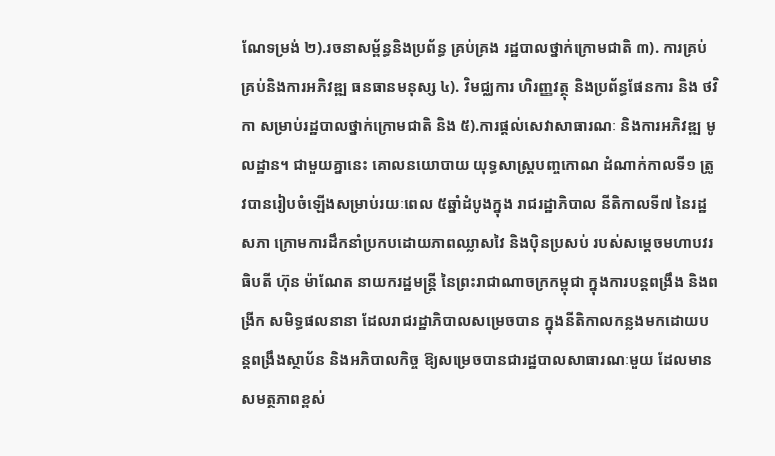ណែទម្រង់ ២).រចនាសម្ព័ន្ធនិងប្រព័ន្ធ គ្រប់គ្រង រដ្ឋបាលថ្នាក់ក្រោមជាតិ ៣). ការគ្រប់គ្រប់និងការអភិវឌ្ឍ ធនធានមនុស្ស ៤). វិមជ្ឈការ ហិរញ្ញវត្ថុ និងប្រព័ន្ធផែនការ និង ថវិកា សម្រាប់រដ្ឋបាលថ្នាក់ក្រោមជាតិ និង ៥).ការផ្ដល់សេវាសាធារណៈ និងការអភិវឌ្ឍ មូលដ្ឋាន។ ជាមួយគ្នានេះ គោលនយោបាយ យុទ្ធសាស្រ្តបញ្ចកោណ ដំណាក់កាលទី១ ត្រូវបានរៀបចំឡើងសម្រាប់រយៈពេល ៥ឆ្នាំដំបូងក្នុង រាជរដ្ឋាភិបាល នីតិកាលទី៧ នៃរដ្ឋសភា ក្រោមការដឹកនាំប្រកបដោយភាពឈ្លាសវៃ និងប៉ិនប្រសប់ របស់សម្ដេចមហាបវរធិបតី ហ៊ុន ម៉ាណែត នាយករដ្ឋមន្ត្រី នៃព្រះរាជាណាចក្រកម្ពុជា ក្នុងការបន្តពង្រឹង និងពង្រីក សមិទ្ធផលនានា ដែលរាជរដ្ឋាភិបាលសម្រេចបាន ក្នុងនីតិកាលកន្លងមកដោយបន្តពង្រឹងស្ថាប័ន និងអភិបាលកិច្ច ឱ្យសម្រេចបានជារដ្ឋបាលសាធារណៈមួយ ដែលមាន សមត្ថភាពខ្ពស់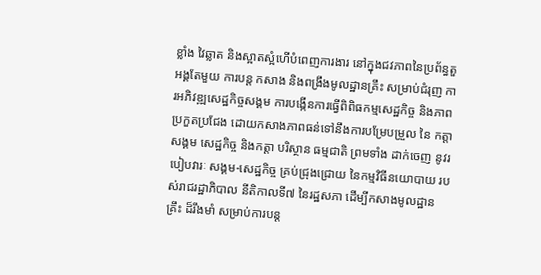ខ្លាំង វៃឆ្លាត និងស្អាតស្អំហើបំពេញការងារ នៅក្នុងជវភាពនៃប្រព័ន្ធតួអង្គតែមួយ ការបន្ត កសាង និងពង្រឹងមូលដ្ឋានគ្រឹះ សម្រាប់ជំរុញ ការអភិវឌ្ឍសេដ្ឋកិច្ចសង្គម ការបង្កើនការធ្វើពិពិធកម្មសេដ្ឋកិច្ច និងភាពប្រកួតប្រជែង ដោយកសាងភាពធន់ទៅនឹងការបម្រែបម្រួល នៃ កត្តាសង្គម សេដ្ឋកិច្ច និងកត្តា បរិស្ថាន ធម្មជាតិ ព្រមទាំង ដាក់ចេញ នូវរបៀបវារៈ សង្គម-សេដ្ឋកិច្ច គ្រប់ជ្រុងជ្រោយ នៃកម្មវិធីនយោបាយ របស់រាជរដ្ឋាភិបាល នីតិកាលទី៧ នៃរដ្ឋសភា ដើម្បីកសាងមូលដ្ឋានគ្រឹះ ដ៏រឹងមាំ សម្រាប់ការបន្ត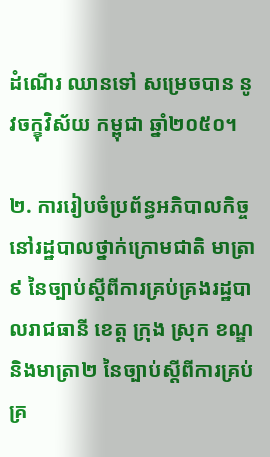ដំណើរ ឈានទៅ សម្រេចបាន នូវចក្ខុវិស័យ កម្ពុជា ឆ្នាំ២០៥០។

២. ការរៀបចំប្រព័ន្ធអភិបាលកិច្ច នៅរដ្ឋបាលថ្នាក់ក្រោមជាតិ មាត្រា៩ នៃច្បាប់ស្ដីពីការគ្រប់គ្រងរដ្ឋបាលរាជធានី ខេត្ត ក្រុង ស្រុក ខណ្ឌ និងមាត្រា២ នៃច្បាប់ស្ដីពីការគ្រប់គ្រ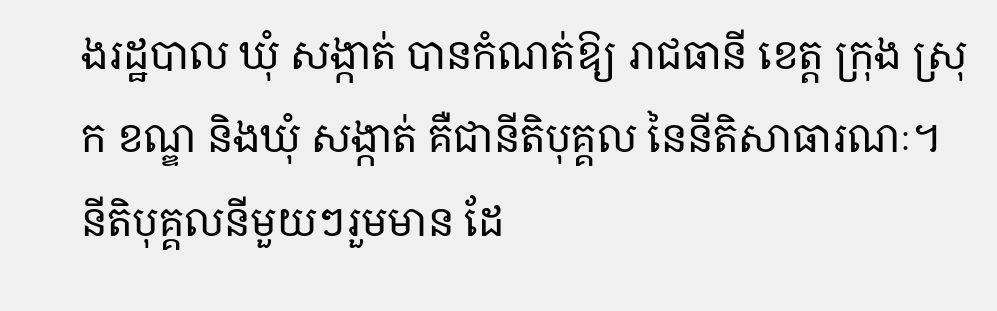ងរដ្ឋបាល ឃុំ សង្កាត់ បានកំណត់ឱ្យ រាជធានី ខេត្ត ក្រុង ស្រុក ខណ្ឌ និងឃុំ សង្កាត់ គឺជានីតិបុគ្គល នៃនីតិសាធារណៈ។ នីតិបុគ្គលនីមួយៗរួមមាន ដែ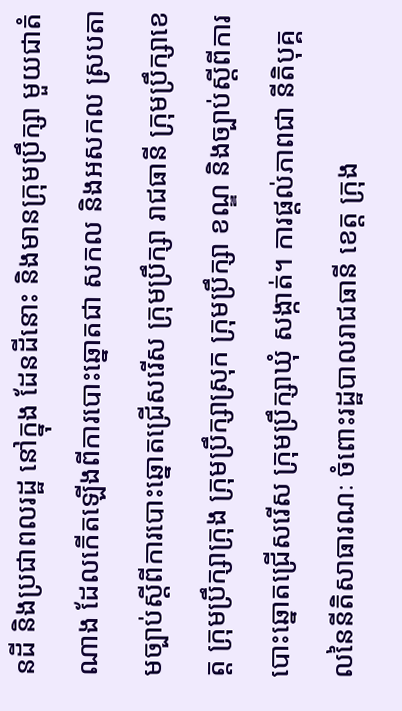នដី និងប្រជាពលរដ្ឋ នៅក្នុង ដែនដីនោះ និងមានក្រុមប្រឹក្សា មួយជាតំណាង ដែលកើតឡើងពីការបោះឆ្នោតជា សកល និងអសកល ស្របតាមច្បាប់ស្ដីពីការបោះឆ្នោតជ្រើសរើស ក្រុមប្រឹក្សា រាជធានី ក្រុមប្រឹក្សាខេត្ត ក្រុមប្រឹក្សាក្រុង ក្រុមប្រឹក្សាស្រុក ក្រុមប្រឹក្សា ខណ្ឌ និងច្បាប់ស្ដីពីការបោះឆ្នោតជ្រើសរើស ក្រុមប្រឹក្សាឃុំ សង្កាត់។ ការផ្ដល់ភាពជា នីតិបុគ្គលនៃនីតិសាធារណៈ ចំពោះរដ្ឋបាលរាជធានី ខេត្ត ក្រុង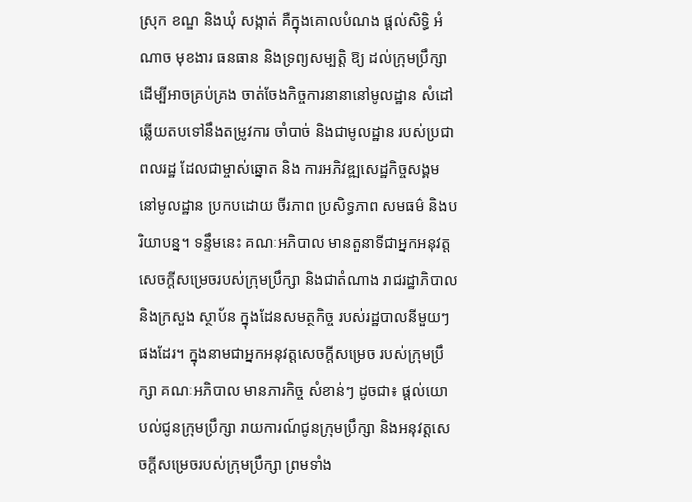ស្រុក ខណ្ឌ និងឃុំ សង្កាត់ គឺក្នុងគោលបំណង ផ្ដល់សិទ្ធិ អំណាច មុខងារ ធនធាន និងទ្រព្យសម្បត្តិ ឱ្យ ដល់ក្រុមប្រឹក្សា ដើម្បីអាចគ្រប់គ្រង ចាត់ចែងកិច្ចការនានានៅមូលដ្ឋាន សំដៅឆ្លើយតបទៅនឹងតម្រូវការ ចាំបាច់ និងជាមូលដ្ឋាន របស់ប្រជាពលរដ្ឋ ដែលជាម្ចាស់ឆ្នោត និង ការអភិវឌ្ឍសេដ្ឋកិច្ចសង្គម នៅមូលដ្ឋាន ប្រកបដោយ ចីរភាព ប្រសិទ្ធភាព សមធម៌ និងបរិយាបន្ន។ ទន្ទឹមនេះ គណៈអភិបាល មានតួនាទីជាអ្នកអនុវត្ត សេចក្ដីសម្រេចរបស់ក្រុមប្រឹក្សា និងជាតំណាង រាជរដ្ឋាភិបាល និងក្រសួង ស្ថាប័ន ក្នុងដែនសមត្ថកិច្ច របស់រដ្ឋបាលនីមួយៗផងដែរ។ ក្នុងនាមជាអ្នកអនុវត្តសេចក្ដីសម្រេច របស់ក្រុមប្រឹក្សា គណៈអភិបាល មានភារកិច្ច សំខាន់ៗ ដូចជា៖ ផ្ដល់យោបល់ជូនក្រុមប្រឹក្សា រាយការណ៍ជូនក្រុមប្រឹក្សា និងអនុវត្តសេចក្ដីសម្រេចរបស់ក្រុមប្រឹក្សា ព្រមទាំង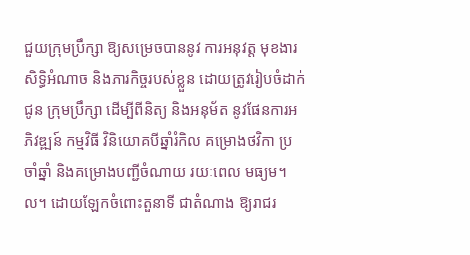ជួយក្រុមប្រឹក្សា ឱ្យសម្រេចបាននូវ ការអនុវត្ត មុខងារ សិទ្ធិអំណាច និងភារកិច្ចរបស់ខ្លួន ដោយត្រូវរៀបចំដាក់ជូន ក្រុមប្រឹក្សា ដើម្បីពីនិត្យ និងអនុម័ត នូវផែនការអភិវឌ្ឍន៍ កម្មវិធី វិនិយោគបីឆ្នាំរំកិល គម្រោងថវិកា ប្រចាំឆ្នាំ និងគម្រោងបញ្ជីចំណាយ រយៈពេល មធ្យម។ល។ ដោយឡែកចំពោះតួនាទី ជាតំណាង ឱ្យរាជរ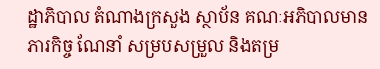ដ្ឋាភិបាល តំណាងក្រសួង ស្ថាប័ន គណៈអភិបាលមានភារកិច្ច ណែនាំ សម្របសម្រួល និងតម្រ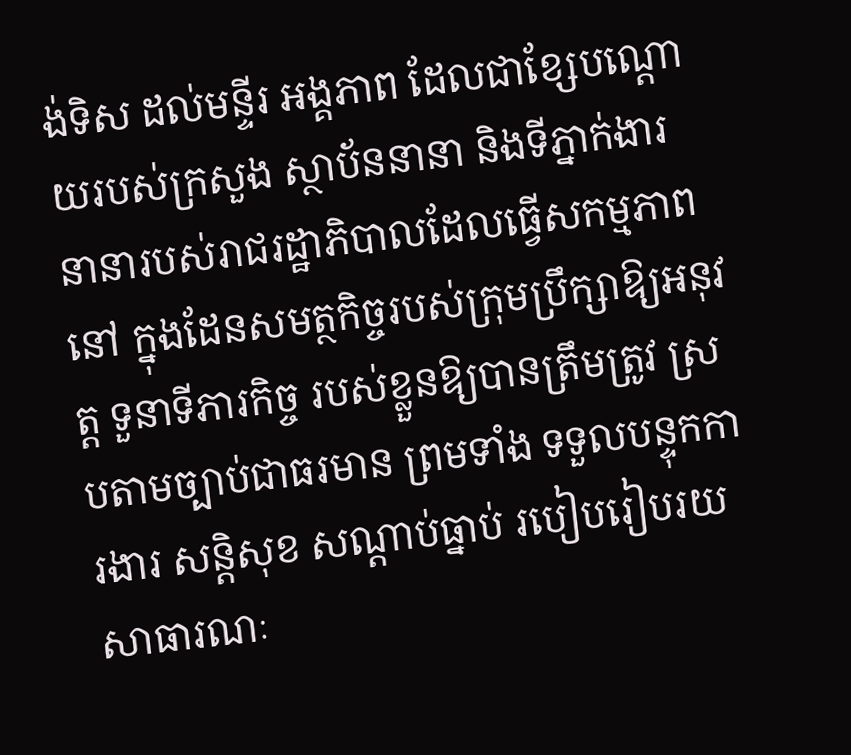ង់ទិស ដល់មន្ទីរ អង្គភាព ដែលជាខ្សែបណ្ដោយរបស់ក្រសួង ស្ថាប័ននានា និងទីភ្នាក់ងារ នានារបស់រាជរដ្ឋាភិបាលដែលធ្វើសកម្មភាពនៅ ក្នុងដែនសមត្ថកិច្ចរបស់ក្រុមប្រឹក្សាឱ្យអនុវត្ត ទួនាទីភារកិច្ច របស់ខ្លួនឱ្យបានត្រឹមត្រូវ ស្របតាមច្បាប់ជាធរមាន ព្រមទាំង ទទួលបន្ទុកការងារ សន្តិសុខ សណ្ដាប់ធ្នាប់ របៀបរៀបរយសាធារណៈ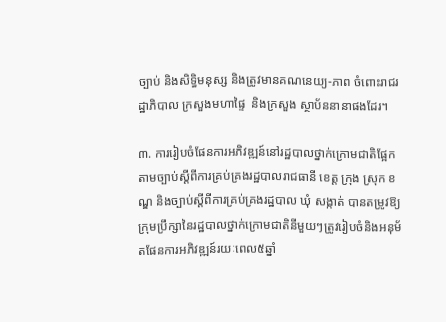ច្បាប់ និងសិទ្ធិមនុស្ស និងត្រូវមានគណនេយ្យ-ភាព ចំពោះរាជរដ្ឋាភិបាល ក្រសួងមហាផ្ទៃ  និងក្រសួង ស្ថាប័ននានាផងដែរ។

៣. ការរៀបចំផែនការអភិវឌ្ឍន៍នៅរដ្ឋបាលថ្នាក់ក្រោមជាតិផ្អែកតាមច្បាប់ស្តីពីការគ្រប់គ្រងរដ្ឋបាលរាជធានី ខេត្ត ក្រុង ស្រុក ខណ្ឌ និងច្បាប់ស្តីពីការគ្រប់គ្រងរដ្ឋបាល ឃុំ សង្កាត់ បានតម្រូវឱ្យក្រុមប្រឹក្សានៃរដ្ឋបាលថ្នាក់ក្រោមជាតិនីមួយៗត្រូវរៀបចំនិងអនុម័តផែនការអភិវឌ្ឍន៍រយៈពេល៥ឆ្នាំ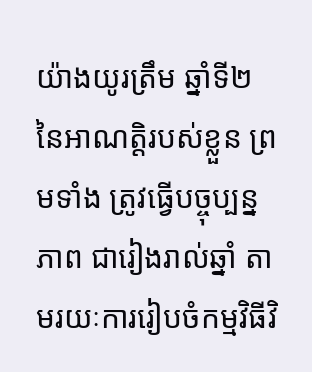យ៉ាងយូរត្រឹម ឆ្នាំទី២ នៃអាណត្តិរបស់ខ្លួន ព្រមទាំង ត្រូវធ្វើបច្ចុប្បន្នភាព ជារៀងរាល់ឆ្នាំ តាមរយៈការរៀបចំកម្មវិធីវិ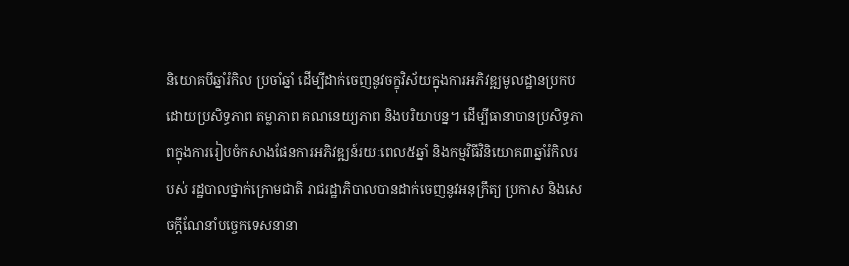និយោគបីឆ្នាំរំកិល ប្រចាំឆ្នាំ ដើម្បីដាក់ចេញនូវចក្ខុវិស័យក្នុងការអភិវឌ្ឍមូលដ្ឋានប្រកបដោយប្រសិទ្ធភាព តម្លាភាព គណនេយ្យភាព និងបរិយាបន្ន។ ដើម្បីធានាបានប្រសិទ្ធភាពក្នុងការរៀបចំកសាងផែនការអភិវឌ្ឍន៍រយៈពេល៥ឆ្នាំ និងកម្មវិធីវិនិយោគ៣ឆ្នាំរំកិលរបស់ រដ្ឋបាលថ្នាក់ក្រោមជាតិ រាជរដ្ឋាភិបាលបានដាក់ចេញនូវអនុក្រឹត្យ ប្រកាស និងសេចក្តីណែនាំបច្ចេកទេសនានា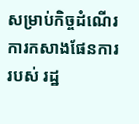សម្រាប់កិច្ចដំណើរ ការកសាងផែនការ របស់ រដ្ឋ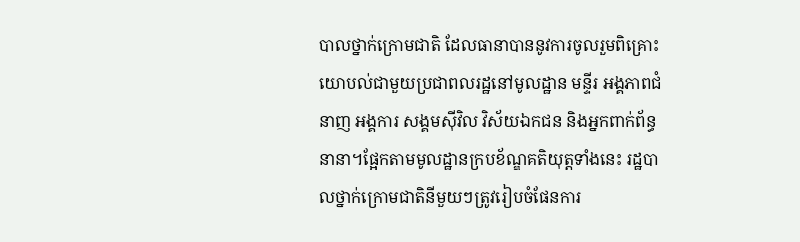បាលថ្នាក់ក្រោមជាតិ ដែលធានាបាននូវការចូលរួមពិគ្រោះយោបល់ជាមួយប្រជាពលរដ្ឋនៅមូលដ្ឋាន មន្ទីរ អង្គភាពជំនាញ អង្គការ សង្គមស៊ីវិល វិស័យឯកជន និងអ្នកពាក់ព័ន្ធនានា។ផ្អែកតាមមូលដ្ឋានក្របខ័ណ្ឌគតិយុត្តទាំងនេះ រដ្ឋបាលថ្នាក់ក្រោមជាតិនីមួយៗត្រូវរៀបចំផែនការ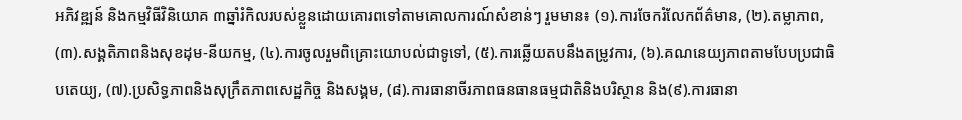អភិវឌ្ឍន៍ និងកម្មវិធីវិនិយោគ ៣ឆ្នាំរំកិលរបស់ខ្លួនដោយគោរពទៅតាមគោលការណ៍សំខាន់ៗ រួមមាន៖ (១).ការចែករំលែកព័ត៌មាន, (២).តម្លាភាព, (៣).សង្គតិភាពនិងសុខដុម-នីយកម្ម, (៤).ការចូលរួមពិគ្រោះយោបល់ជាទូទៅ, (៥).ការឆ្លើយតបនឹងតម្រូវការ, (៦).គណនេយ្យភាពតាមបែបប្រជាធិបតេយ្យ, (៧).ប្រសិទ្ធភាពនិងសុក្រឹតភាពសេដ្ឋកិច្ច និងសង្គម, (៨).ការធានាចីរភាពធនធានធម្មជាតិនិងបរិស្ថាន និង(៩).ការធានា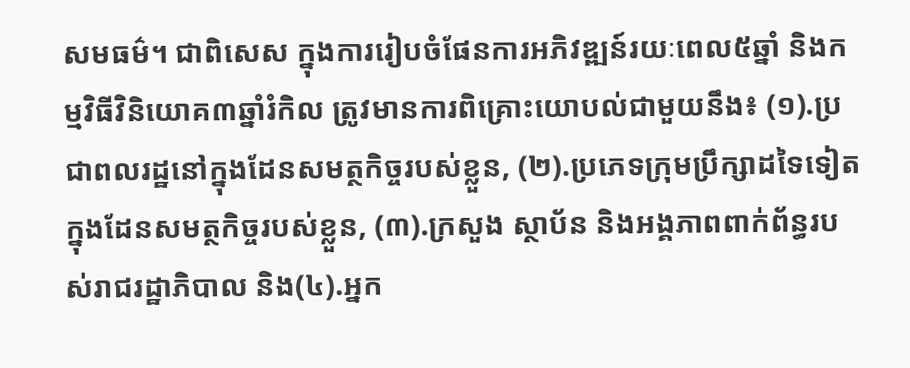សមធម៌។ ជាពិសេស ក្នុងការរៀបចំផែនការអភិវឌ្ឍន៍រយៈពេល៥ឆ្នាំ និងកម្មវិធីវិនិយោគ៣ឆ្នាំរំកិល ត្រូវមានការពិគ្រោះយោបល់ជាមួយនឹង៖ (១).ប្រជាពលរដ្ឋនៅក្នុងដែនសមត្ថកិច្ចរបស់ខ្លួន, (២).ប្រភេទក្រុមប្រឹក្សាដទៃទៀតក្នុងដែនសមត្ថកិច្ចរបស់ខ្លួន, (៣).ក្រសួង ស្ថាប័ន និងអង្គភាពពាក់ព័ន្ធរបស់រាជរដ្ឋាភិបាល និង(៤).អ្នក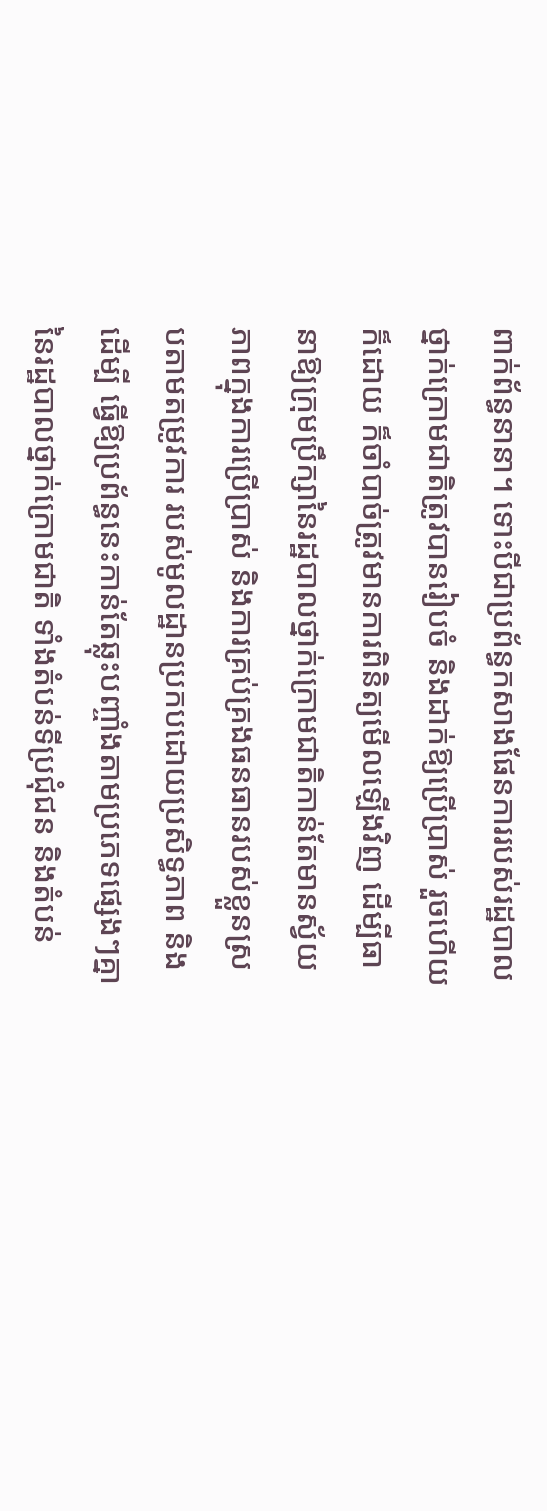ពាក់ព័ន្ធនានា។ ទោះបីជាប្រព័ន្ធកសាងផែនការរបស់រដ្ឋបាលថ្នាក់ក្រោមជាតិត្រូវបានរៀបចំ និងដាក់ឱ្យប្រើប្រាស់ រួចហើយ ក៏ដោយ ក៏ចាំបាច់ត្រូវមានការពិនិត្យមើលឡើងវិញ ដើម្បីធានាឱ្យក្រុមប្រឹក្សានៃរដ្ឋបាលថ្នាក់ក្រោមជាតិកាន់តែមានស្វ័យភាពក្នុងការប្រើប្រាស់ និងការគ្រប់គ្រងធនធានរបស់ខ្លួនស្របតាមតម្រូវការ របស់មូលដ្ឋានប្រកបដោយប្រសិទ្ធភាព និងដើម្បី ធ្វើឱ្យប្រព័ន្ធនេះកាន់តែឆ្លុះបញ្ចាំងតាមប្រភេទផ្សេងៗគ្នានៃរដ្ឋបាលថ្នាក់ក្រោមជាតិ ទាំងតំបន់ទីប្រជុំជន និងតំបន់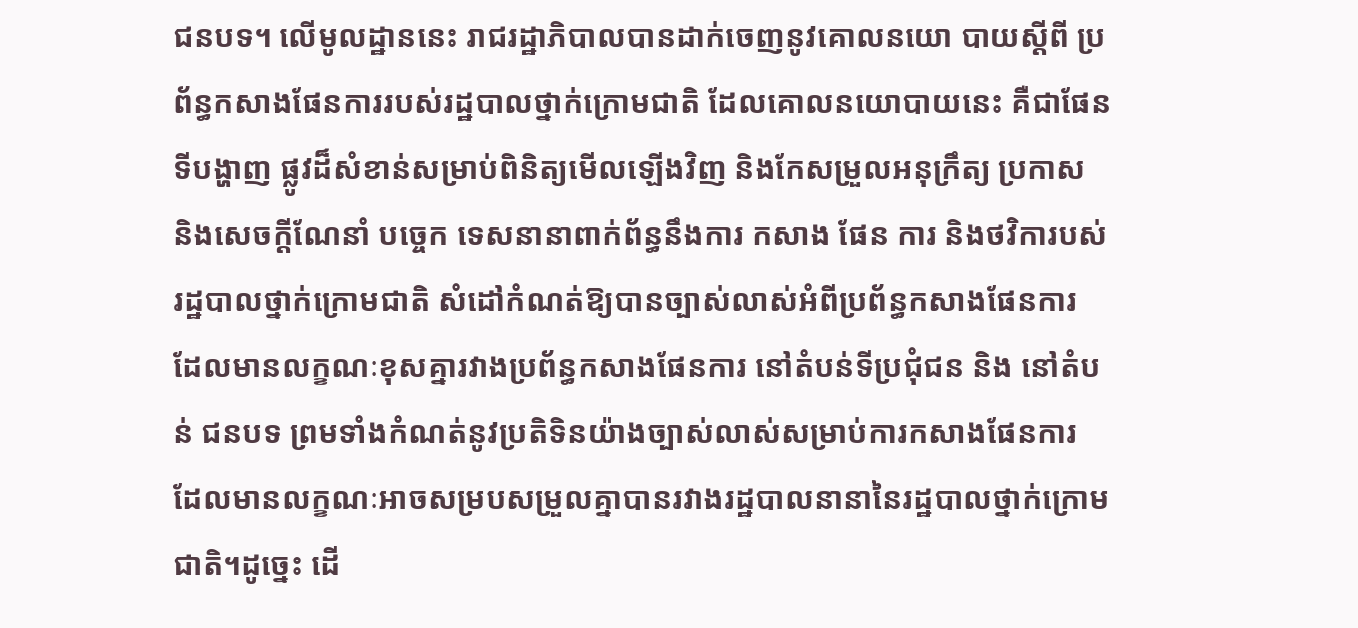ជនបទ។ លើមូលដ្ឋាននេះ រាជរដ្ឋាភិបាលបានដាក់ចេញនូវគោលនយោ បាយស្តីពី ប្រព័ន្ធកសាងផែនការរបស់រដ្ឋបាលថ្នាក់ក្រោមជាតិ ដែលគោលនយោបាយនេះ គឺជាផែនទីបង្ហាញ ផ្លូវដ៏សំខាន់សម្រាប់ពិនិត្យមើលឡើងវិញ និងកែសម្រួលអនុក្រឹត្យ ប្រកាស និងសេចក្តីណែនាំ បច្ចេក ទេសនានាពាក់ព័ន្ធនឹងការ កសាង ផែន ការ និងថវិការបស់រដ្ឋបាលថ្នាក់ក្រោមជាតិ សំដៅកំណត់ឱ្យបានច្បាស់លាស់អំពីប្រព័ន្ធកសាងផែនការ ដែលមានលក្ខណៈខុសគ្នារវាងប្រព័ន្ធកសាងផែនការ នៅតំបន់ទីប្រជុំជន និង នៅតំបន់ ជនបទ ព្រមទាំងកំណត់នូវប្រតិទិនយ៉ាងច្បាស់លាស់សម្រាប់ការកសាងផែនការ ដែលមានលក្ខណៈអាចសម្របសម្រួលគ្នាបានរវាងរដ្ឋបាលនានានៃរដ្ឋបាលថ្នាក់ក្រោមជាតិ។ដូច្នេះ ដើ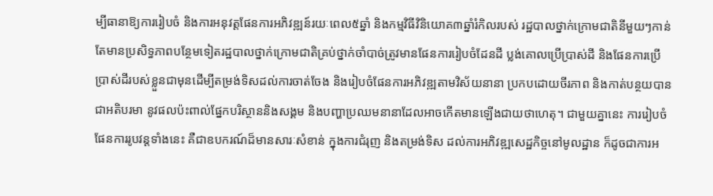ម្បីធានាឱ្យការរៀបចំ និងការអនុវត្តផែនការអភិវឌ្ឍន៍រយៈពេល៥ឆ្នាំ និងកម្មវិធីវិនិយោគ៣ឆ្នាំរំកិលរបស់ រដ្ឋបាលថ្នាក់ក្រោមជាតិនីមួយៗកាន់តែមានប្រសិទ្ធភាពបន្ថែមទៀតរដ្ឋបាលថ្នាក់ក្រោមជាតិគ្រប់ថ្នាក់ចាំបាច់ត្រូវមានផែនការរៀបចំដែនដី ប្លង់គោលប្រើប្រាស់ដី និងផែនការប្រើប្រាស់ដីរបស់ខ្លួនជាមុនដើម្បីតម្រង់ទិសដល់ការចាត់ចែង និងរៀបចំផែនការអភិវឌ្ឍតាមវិស័យនានា ប្រកបដោយចីរភាព និងកាត់បន្ថយបានជាអតិបរមា នូវផលប៉ះពាល់ផ្នែកបរិស្ថាននិងសង្គម និងបញ្ហាប្រឈមនានាដែលអាចកើតមានឡើងជាយថាហេតុ។ ជាមួយគ្នានេះ ការរៀបចំផែនការរូបវន្តទាំងនេះ គឺជាឧបករណ៍ដ៏មានសារៈសំខាន់ ក្នុងការជំរុញ និងតម្រង់ទិស ដល់ការអភិវឌ្ឍសេដ្ឋកិច្ចនៅមូលដ្ឋាន ក៏ដូចជាការអ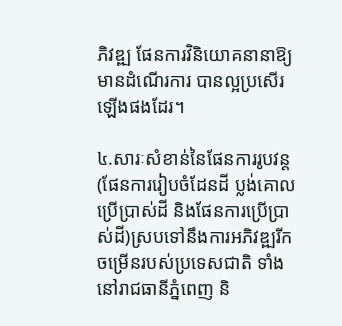ភិវឌ្ឍ ផែនការវិនិយោគនានាឱ្យមានដំណើរការ បានល្អប្រសើរឡើងផងដែរ។

៤.សារៈសំខាន់នៃផែនការរូបវន្ត (ផែនការរៀបចំដែនដី ប្លង់គោលប្រើប្រាស់ដី និងផែនការប្រើប្រាស់ដី)ស្របទៅនឹងការអភិវឌ្ឍរីកចម្រើនរបស់ប្រទេសជាតិ ទាំងនៅរាជធានីភ្នំពេញ និ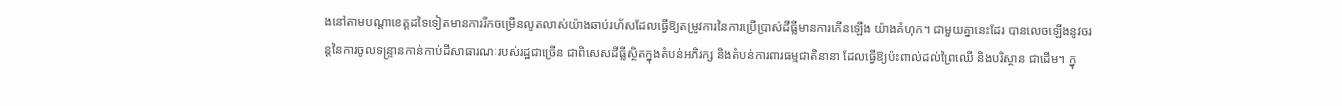ងនៅតាមបណ្តាខេត្តដទៃទៀតមានការរីកចម្រើនលូតលាស់យ៉ាងឆាប់រហ័សដែលធ្វើឱ្យតម្រូវការនៃការប្រើប្រាស់ដីធ្លីមានការកើនឡើង យ៉ាងគំហុក។ ជាមួយគ្នានេះដែរ បានលេចឡើងនូវចរន្តនៃការចូលទន្ទ្រានកាន់កាប់ដីសាធារណៈរបស់រដ្ឋជាច្រើន ជាពិសេសដីធ្លីស្ថិតក្នុងតំបន់អភិរក្ស និងតំបន់ការពារធម្មជាតិនានា ដែលធ្វើឱ្យប៉ះពាល់ដល់ព្រៃឈើ និងបរិស្ថាន ជាដើម។ ក្នុ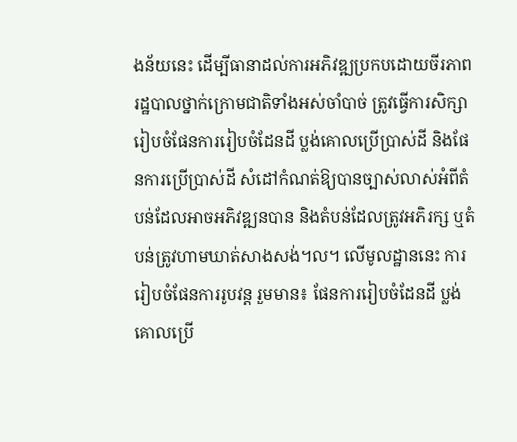ងន័យនេះ ដើម្បីធានាដល់ការអភិវឌ្ឍប្រកបដោយចីរភាព រដ្ឋបាលថ្នាក់ក្រោមជាតិទាំងអស់ចាំបាច់ ត្រូវធ្វើការសិក្សារៀបចំផែនការរៀបចំដែនដី ប្លង់គោលប្រើប្រាស់ដី និងផែនការប្រើប្រាស់ដី សំដៅកំណត់ឱ្យបានច្បាស់លាស់អំពីតំបន់ដែលអាចអភិវឌ្ឍនបាន និងតំបន់ដែលត្រូវអភិរក្ស ឬតំបន់ត្រូវហាមឃាត់សាងសង់។ល។ លើមូលដ្ឋាននេះ ការរៀបចំផែនការរូបវន្ត រួមមាន៖ ផែនការរៀបចំដែនដី ប្លង់គោលប្រើ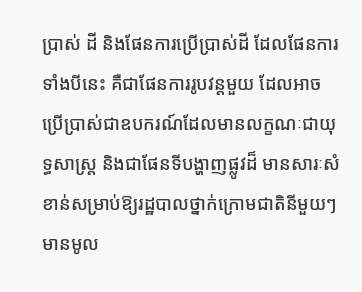ប្រាស់ ដី និងផែនការប្រើប្រាស់ដី ដែលផែនការទាំងបីនេះ គឺជាផែនការរូបវន្តមួយ ដែលអាចប្រើប្រាស់ជាឧបករណ៍ដែលមានលក្ខណៈជាយុទ្ធសាស្ត្រ និងជាផែនទីបង្ហាញផ្លូវដ៏ មានសារៈសំខាន់សម្រាប់ឱ្យរដ្ឋបាលថ្នាក់ក្រោមជាតិនីមួយៗមានមូល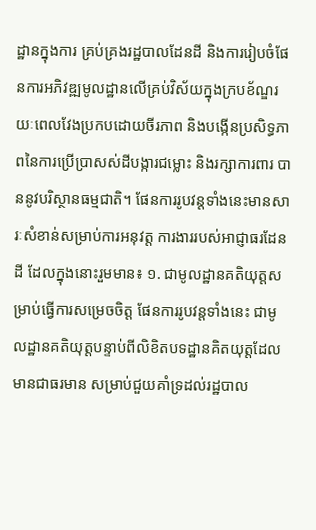ដ្ឋានក្នុងការ គ្រប់គ្រងរដ្ឋបាលដែនដី និងការរៀបចំផែនការអភិវឌ្ឍមូលដ្ឋានលើគ្រប់វិស័យក្នុងក្របខ័ណ្ឌរយៈពេលវែងប្រកបដោយចីរភាព និងបង្កើនប្រសិទ្ធភាពនៃការប្រើប្រាសស់ដីបង្ការជម្លោះ និងរក្សាការពារ បាននូវបរិស្ថានធម្មជាតិ។ ផែនការរូបវន្តទាំងនេះមានសារៈសំខាន់សម្រាប់ការអនុវត្ត ការងាររបស់អាជ្ញាធរដែនដី ដែលក្នុងនោះរួមមាន៖ ១. ជាមូលដ្ឋានគតិយុត្តសម្រាប់ធ្វើការសម្រេចចិត្ត ផែនការរូបវន្តទាំងនេះ ជាមូលដ្ឋានគតិយុត្តបន្ទាប់ពីលិខិតបទដ្ឋានគិតយុត្តដែលមានជាធរមាន សម្រាប់ជួយគាំទ្រដល់រដ្ឋបាល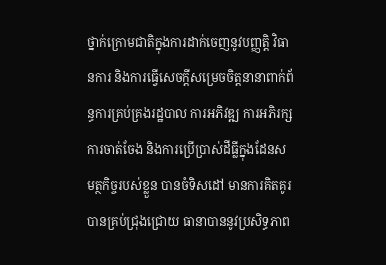ថ្នាក់ក្រោមជាតិក្នុងការដាក់ចេញនូវបញ្ញត្តិ វិធានការ និងការធ្វើសេចក្តីសម្រេចចិត្តនានាពាក់ព័ន្ធការគ្រប់គ្រងរដ្ឋបាល ការអភិវឌ្ឍ ការអភិរក្ស ការចាត់ចែង និងការប្រើប្រាស់ដីធ្លីក្នុងដែនសមត្ថកិច្ចរបស់ខ្លួន បានចំទិសដៅ មានការគិតគូរបានគ្រប់ជ្រុងជ្រោយ ធានាបាននូវប្រសិទ្ធភាព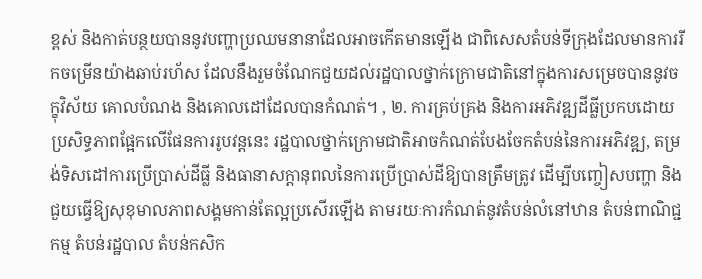ខ្ពស់ និងកាត់បន្ថយបាននូវបញ្ហាប្រឈមនានាដែលអាចកើតមានឡើង ជាពិសេសតំបន់ទីក្រុងដែលមានការរីកចម្រើនយ៉ាងឆាប់រហ័ស ដែលនឹងរួមចំណែកជួយដល់រដ្ឋបាលថ្នាក់ក្រោមជាតិនៅក្នុងការសម្រេចបាននូវចក្ខុវិស័យ គោលបំណង និងគោលដៅដែលបានកំណត់។ , ២. ការគ្រប់គ្រង និងការអភិវឌ្ឍដីធ្លីប្រកបដោយប្រសិទ្ធភាពផ្អែកលើផែនការរូបវន្តនេះ រដ្ឋបាលថ្នាក់ក្រោមជាតិអាចកំណត់បែងចែកតំបន់នៃការអភិវឌ្ឍ, តម្រង់ទិសដៅការប្រើប្រាស់ដីធ្លី និងធានាសក្តានុពលនៃការប្រើប្រាស់ដីឱ្យបានត្រឹមត្រូវ ដើម្បីបញ្ចៀសបញ្ហា និងជួយធ្វើឱ្យសុខុមាលភាពសង្គមកាន់តែល្អប្រសើរឡើង តាមរយៈការកំណត់នូវតំបន់លំនៅឋាន តំបន់ពាណិជ្ជកម្ម តំបន់រដ្ឋបាល តំបន់កសិក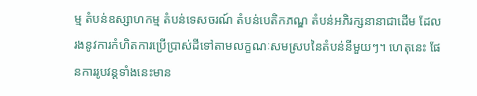ម្ម តំបន់ឧស្សាហកម្ម តំបន់ទេសចរណ៍ តំបន់បេតិកភណ្ឌ តំបន់អភិរក្សនានាជាដើម ដែល រងនូវការកំហិតការប្រើប្រាស់ដីទៅតាមលក្ខណៈសមស្របនៃតំបន់នីមួយៗ។ ហេតុនេះ ផែនការរូបវន្តទាំងនេះមាន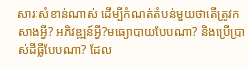សារៈសំខាន់ណាស់ ដើម្បីកំណត់តំបន់មួយថាតើត្រូវកសាងអ្វី? អភិវឌ្ឍន៍អ្វី?មធ្យោបាយបែបណា? និងប្រើប្រាស់ដីធ្លីបែបណា? ដែល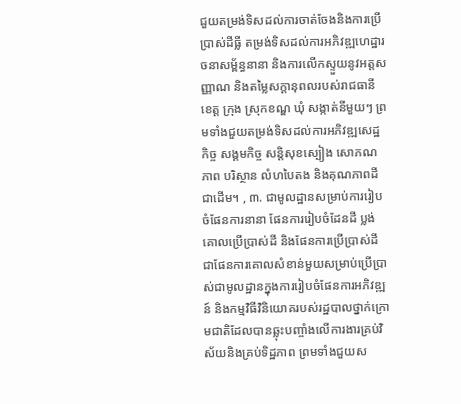ជួយតម្រង់ទិសដល់ការចាត់ចែងនិងការប្រើប្រាស់ដីធ្លី តម្រង់ទិសដល់ការអភិវឌ្ឍហេដ្ឋារចនាសម្ព័ន្ធនានា និងការលើកស្ទួយនូវអត្តសញ្ញាណ និងតម្លៃសក្តានុពលរបស់រាជធានី ខេត្ត ក្រុង ស្រុកខណ្ឌ ឃុំ សង្កាត់នីមួយៗ ព្រមទាំងជួយតម្រង់ទិសដល់ការអភិវឌ្ឍសេដ្ឋកិច្ច សង្គមកិច្ច សន្តិសុខស្បៀង សោភណភាព បរិស្ថាន លំហបៃតង និងគុណភាពដីជាដើម។ , ៣. ជាមូលដ្ឋានសម្រាប់ការរៀបចំផែនការនានា ផែនការរៀបចំដែនដី ប្លង់គោលប្រើប្រាស់ដី និងផែនការប្រើប្រាស់ដី ជាផែនការគោលសំខាន់មួយសម្រាប់ប្រើប្រាស់ជាមូលដ្ឋានក្នុងការរៀបចំផែនការអភិវឌ្ឍន៍ និងកម្មវិធីវិនិយោគរបស់រដ្ឋបាលថ្នាក់ក្រោមជាតិដែលបានឆ្លុះបញ្ចាំងលើការងារគ្រប់វិស័យនិងគ្រប់ទិដ្ឋភាព ព្រមទាំងជួយស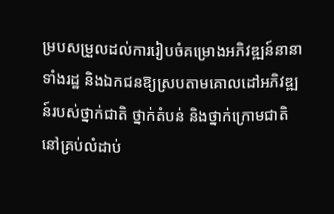ម្របសម្រួលដល់ការរៀបចំគម្រោងអភិវឌ្ឍន៍នានាទាំងរដ្ឋ និងឯកជនឱ្យស្របតាមគោលដៅអភិវឌ្ឍន៍របស់ថ្នាក់ជាតិ ថ្នាក់តំបន់ និងថ្នាក់ក្រោមជាតិនៅគ្រប់លំដាប់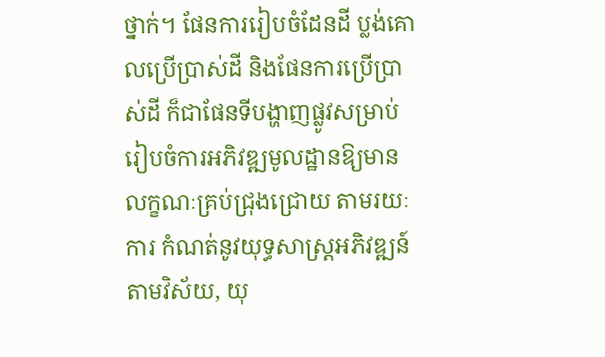ថ្នាក់។ ផែនការរៀបចំដែនដី ប្លង់គោលប្រើប្រាស់ដី និងផែនការប្រើប្រាស់ដី ក៏ជាផែនទីបង្ហាញផ្លូវសម្រាប់រៀបចំការអភិវឌ្ឍមូលដ្ឋានឱ្យមានលក្ខណៈគ្រប់ជ្រុងជ្រោយ តាមរយៈការ កំណត់នូវយុទ្ធសាស្ត្រអភិវឌ្ឍន៍តាមវិស័យ, យុ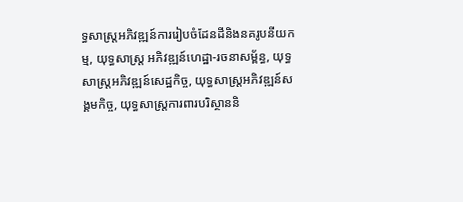ទ្ធសាស្ត្រអភិវឌ្ឍន៍ការរៀបចំដែនដីនិងនគរូបនីយកម្ម, យុទ្ធសាស្ត្រ អភិវឌ្ឍន៍ហេដ្ឋា-រចនាសម្ព័ន្ធ, យុទ្ធសាស្ត្រអភិវឌ្ឍន៍សេដ្ឋកិច្ច, យុទ្ធសាស្ត្រអភិវឌ្ឍន៍សង្គមកិច្ច, យុទ្ធសាស្ត្រការពារបរិស្ថាននិ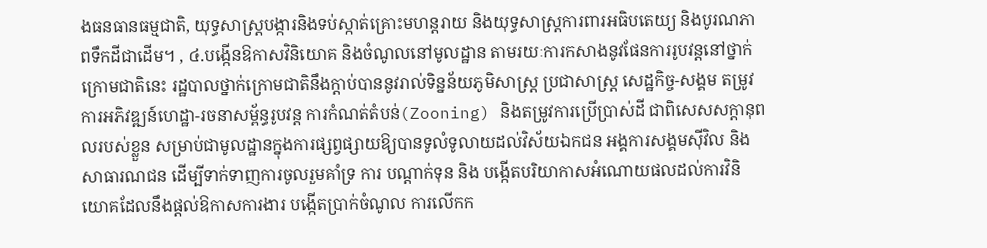ងធនធានធម្មជាតិ, យុទ្ធសាស្ត្របង្ការនិងទប់ស្កាត់គ្រោះមហន្តរាយ និងយុទ្ធសាស្ត្រការពារអធិបតេយ្យ និងបូរណភាពទឹកដីជាដើម។ , ៤.បង្កើនឱកាសវិនិយោគ និងចំណូលនៅមូលដ្ឋាន តាមរយៈការកសាងនូវផែនការរូបវន្តនៅថ្នាក់ក្រោមជាតិនេះ រដ្ឋបាលថ្នាក់ក្រោមជាតិនឹងក្តាប់បាននូវរាល់ទិន្នន័យភូមិសាស្ត្រ ប្រជាសាស្ត្រ សេដ្ឋកិច្ច-សង្គម តម្រូវការអភិវឌ្ឍន៍ហេដ្ឋា-រចនាសម្ព័ន្ធរូបវន្ត ការកំណត់តំបន់(Zooning) និងតម្រូវការប្រើប្រាស់ដី ជាពិសេសសក្តានុពលរបស់ខ្លួន សម្រាប់ជាមូលដ្ឋានក្នុងការផ្សព្វផ្សាយឱ្យបានទូលំទូលាយដល់វិស័យឯកជន អង្គការសង្គមស៊ីវិល និងសាធារណជន ដើម្បីទាក់ទាញការចូលរួមគាំទ្រ ការ បណ្តាក់ទុន និង បង្កើតបរិយាកាសអំណោយផលដល់ការវិនិយោគដែលនឹងផ្តល់ឱកាសការងារ បង្កើតប្រាក់ចំណូល ការលើកក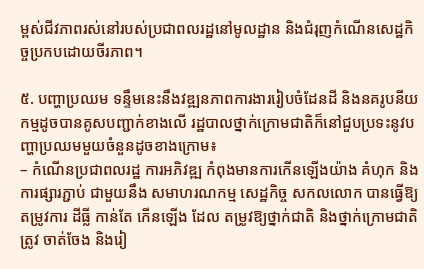ម្ពស់ជីវភាពរស់នៅរបស់ប្រជាពលរដ្ឋនៅមូលដ្ឋាន និងជំរុញកំណើនសេដ្ឋកិច្ចប្រកបដោយចីរភាព។

៥. បញ្ហាប្រឈម ទន្ទឹមនេះនឹងវឌ្ឍនភាពការងាររៀបចំដែនដី និងនគរូបនីយកម្មដូចបានគូសបញ្ជាក់ខាងលើ រដ្ឋបាលថ្នាក់ក្រោមជាតិក៏នៅជួបប្រទះនូវបញ្ហាប្រឈមមួយចំនួនដូចខាងក្រោម៖
– កំណើនប្រជាពលរដ្ឋ ការអភិវឌ្ឍ កំពុងមានការកើនឡើងយ៉ាង គំហុក និង ការផ្សារភ្ជាប់ ជាមួយនឹង សមាហរណកម្ម សេដ្ឋកិច្ច សកលលោក បានធ្វើឱ្យ តម្រូវការ ដីធ្លី កាន់តែ កើនឡើង ដែល តម្រូវឱ្យថ្នាក់ជាតិ និងថ្នាក់ក្រោមជាតិ ត្រូវ ចាត់ចែង និងរៀ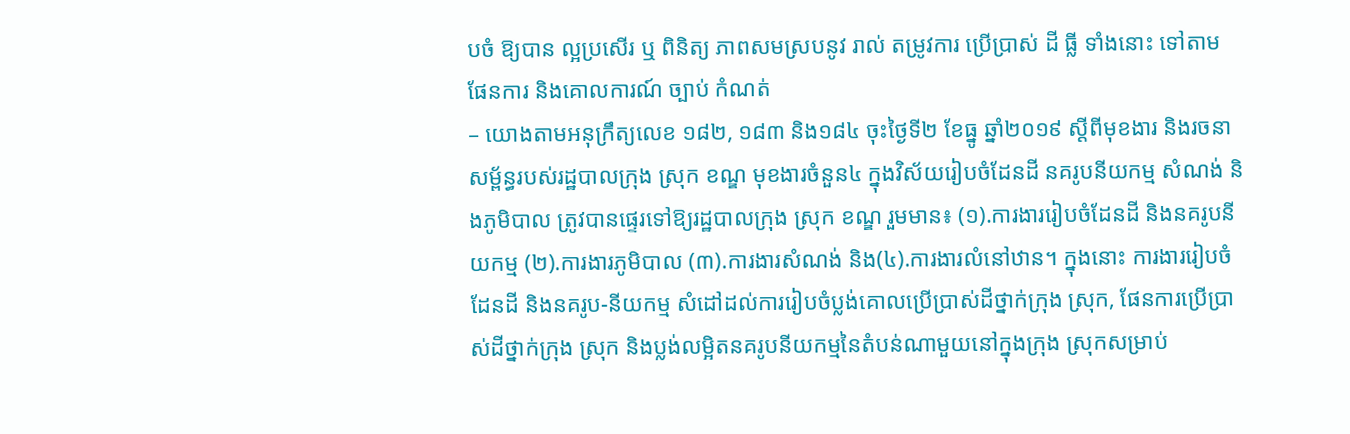បចំ ឱ្យបាន ល្អប្រសើរ ឬ ពិនិត្យ ភាពសមស្របនូវ រាល់ តម្រូវការ ប្រើប្រាស់ ដី ធ្លី ទាំងនោះ ទៅតាម ផែនការ និងគោលការណ៍ ច្បាប់ កំណត់
– យោងតាមអនុក្រឹត្យលេខ ១៨២, ១៨៣ និង១៨៤ ចុះថ្ងៃទី២ ខែធ្នូ ឆ្នាំ២០១៩ ស្តីពីមុខងារ និងរចនាសម្ព័ន្ធរបស់រដ្ឋបាលក្រុង ស្រុក ខណ្ឌ មុខងារចំនួន៤ ក្នុងវិស័យរៀបចំដែនដី នគរូបនីយកម្ម សំណង់ និងភូមិបាល ត្រូវបានផ្ទេរទៅឱ្យរដ្ឋបាលក្រុង ស្រុក ខណ្ឌ រួមមាន៖ (១).ការងាររៀបចំដែនដី និងនគរូបនីយកម្ម (២).ការងារភូមិបាល (៣).ការងារសំណង់ និង(៤).ការងារលំនៅឋាន។ ក្នុងនោះ ការងាររៀបចំដែនដី និងនគរូប-នីយកម្ម សំដៅដល់ការរៀបចំប្លង់គោលប្រើប្រាស់ដីថ្នាក់ក្រុង ស្រុក, ផែនការប្រើប្រាស់ដីថ្នាក់ក្រុង ស្រុក និងប្លង់លម្អិតនគរូបនីយកម្មនៃតំបន់ណាមួយនៅក្នុងក្រុង ស្រុកសម្រាប់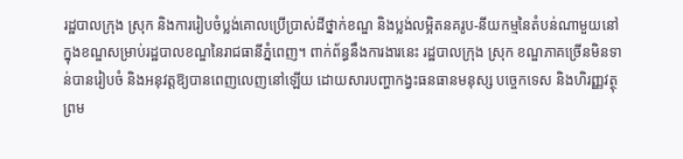រដ្ឋបាលក្រុង ស្រុក និងការរៀបចំប្លង់គោលប្រើប្រាស់ដីថ្នាក់ខណ្ឌ និងប្លង់លម្អិតនគរូប-នីយកម្មនៃតំបន់ណាមួយនៅក្នុងខណ្ឌសម្រាប់រដ្ឋបាលខណ្ឌនៃរាជធានីភ្នំពេញ។ ពាក់ព័ន្ធនឹងការងារនេះ រដ្ឋបាលក្រុង ស្រុក ខណ្ឌភាគច្រើនមិនទាន់បានរៀបចំ និងអនុវត្តឱ្យបានពេញលេញនៅឡើយ ដោយសារបញ្ហាកង្វះធនធានមនុស្ស បច្ចេកទេស និងហិរញ្ញវត្ថុ ព្រម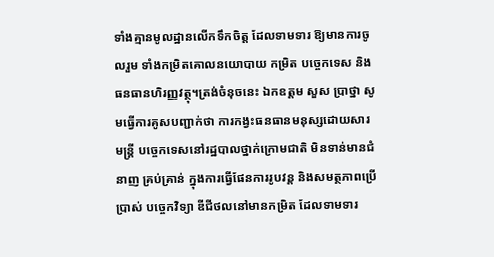ទាំងគ្មានមូលដ្ឋានលើកទឹកចិត្ត ដែលទាមទារ ឱ្យមានការចូលរួម ទាំងកម្រិតគោលនយោបាយ កម្រិត បច្ចេកទេស និងធនធានហិរញ្ញវត្ថុ។ត្រង់ចំនុចនេះ ឯកឧត្ដម សួស ប្រាថ្នា សូមធ្វើការគូសបញ្ជាក់ថា ការកង្វះធនធានមនុស្សដោយសារមន្រ្តី បច្ចេកទេសនៅរដ្ឋបាលថ្នាក់ក្រោមជាតិ មិនទាន់មានជំនាញ គ្រប់គ្រាន់ ក្នុងការធ្វើផែនការរូបវន្ត និងសមត្ថភាពប្រើប្រាស់ បច្ចេកវិទ្យា ឌីជីថលនៅមានកម្រិត ដែលទាមទារ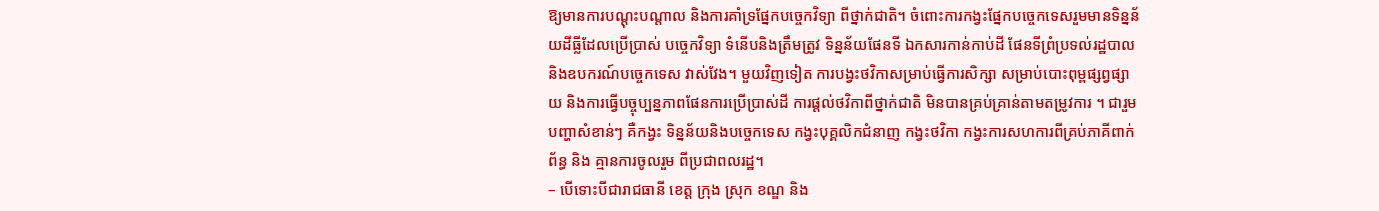ឱ្យមានការបណ្ដុះបណ្ដាល និងការគាំទ្រផ្នែកបច្ចេកវិទ្យា ពីថ្នាក់ជាតិ។ ចំពោះការកង្វះផ្នែកបច្ចេកទេសរួមមានទិន្នន័យដីធ្លីដែលប្រើប្រាស់ បច្ចេកវិទ្យា ទំនើបនិងត្រឹមត្រូវ ទិន្នន័យផែនទី ឯកសារកាន់កាប់ដី ផែនទីព្រំប្រទល់រដ្ឋបាល និងឧបករណ៍បច្ចេកទេស វាស់វែង។ មួយវិញទៀត ការបង្វះថវិកាសម្រាប់ធ្វើការសិក្សា សម្រាប់បោះពុម្ពផ្សព្វផ្សាយ និងការធ្វើបច្ចុប្បន្នភាពផែនការប្រើប្រាស់ដី ការផ្ដល់ថវិកាពីថ្នាក់ជាតិ មិនបានគ្រប់គ្រាន់តាមតម្រូវការ ។ ជារួមបញ្ហាសំខាន់ៗ គឺកង្វះ ទិន្នន័យនិងបច្ចេកទេស កង្វះបុគ្គលិកជំនាញ កង្វះថវិកា កង្វះការសហការពីគ្រប់ភាគីពាក់ព័ន្ធ និង គ្មានការចូលរួម ពីប្រជាពលរដ្ឋ។
– បើទោះបីជារាជធានី ខេត្ត ក្រុង ស្រុក ខណ្ឌ និង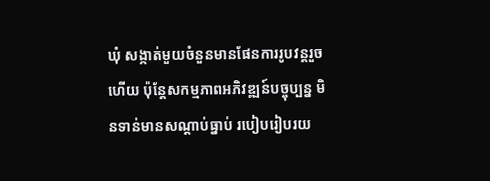ឃុំ សង្កាត់មួយចំនួនមានផែនការរូបវន្តរួចហើយ ប៉ុន្តែសកម្មភាពអភិវឌ្ឍន៍បច្ចុប្បន្ន មិនទាន់មានសណ្តាប់ធ្នាប់ របៀបរៀបរយ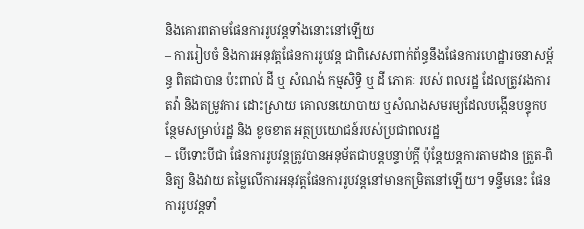និងគោរពតាមផែនការរូបវន្តទាំងនោះនៅឡើយ
– ការរៀបចំ និងការអនុវត្តផែនការរូបវន្ត ជាពិសេសពាក់ព័ន្ធនឹងផែនការហេដ្ឋារចនាសម្ព័ន្ធ ពិតជាបាន ប៉ះពាល់ ដី ឬ សំណង់ កម្មសិទ្ធិ ឬ ដី ភោគៈ របស់ ពលរដ្ឋ ដែលត្រូវរងការតវ៉ា និងតម្រូវការ ដោះស្រាយ គោលនយោបាយ ឬសំណងសមរម្យដែលបង្កើនបន្ទុកបន្ថែមសម្រាប់រដ្ឋ និង ខូចខាត អត្ថប្រយោជន៍របស់ប្រជាពលរដ្ឋ
– បើទោះបីជា ផែនការរូបវន្តត្រូវបានអនុម័តជាបន្តបន្ទាប់ក្តី ប៉ុន្តែយន្តការតាមដាន ត្រួត-ពិនិត្យ និងវាយ តម្លៃលើការអនុវត្តផែនការរូបវន្តនៅមានកម្រិតនៅឡើយ។ ទន្ទឹមនេះ ផែនការរូបវន្តទាំ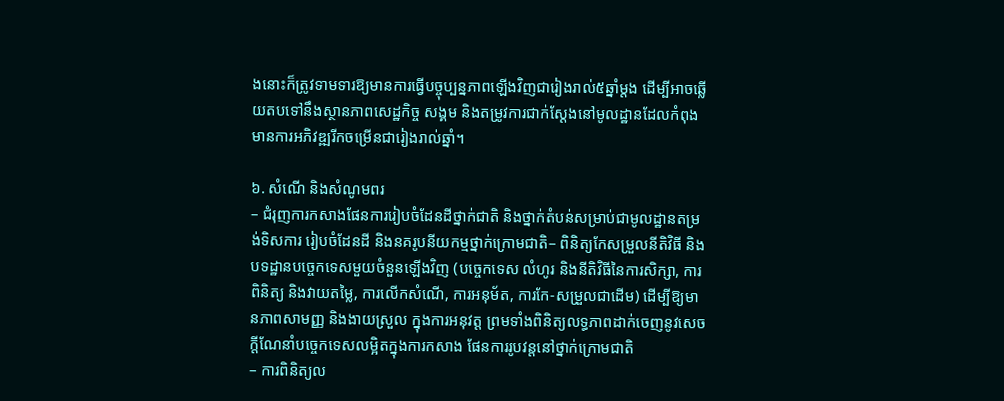ងនោះក៏ត្រូវទាមទារឱ្យមានការធ្វើបច្ចុប្បន្នភាពឡើងវិញជារៀងរាល់៥ឆ្នាំម្តង ដើម្បីអាចឆ្លើយតបទៅនឹងស្ថានភាពសេដ្ឋកិច្ច សង្គម និងតម្រូវការជាក់ស្ដែងនៅមូលដ្ឋានដែលកំពុងមានការអភិវឌ្ឍរីកចម្រើនជារៀងរាល់ឆ្នាំ។

៦. សំណើ និងសំណូមពរ
– ជំរុញការកសាងផែនការរៀបចំដែនដីថ្នាក់ជាតិ និងថ្នាក់តំបន់សម្រាប់ជាមូលដ្ឋានតម្រង់ទិសការ រៀបចំដែនដី និងនគរូបនីយកម្មថ្នាក់ក្រោមជាតិ– ពិនិត្យកែសម្រួលនីតិវិធី និងបទដ្ឋានបច្ចេកទេសមួយចំនួនឡើងវិញ (បច្ចេកទេស លំហូរ និងនីតិវិធីនៃការសិក្សា, ការពិនិត្យ និងវាយតម្លៃ, ការលើកសំណើ, ការអនុម័ត, ការកែ-សម្រួលជាដើម) ដើម្បីឱ្យមានភាពសាមញ្ញ និងងាយស្រួល ក្នុងការអនុវត្ត ព្រមទាំងពិនិត្យលទ្ធភាពដាក់ចេញនូវសេចក្តីណែនាំបច្ចេកទេសលម្អិតក្នុងការកសាង ផែនការរូបវន្តនៅថ្នាក់ក្រោមជាតិ
– ការពិនិត្យល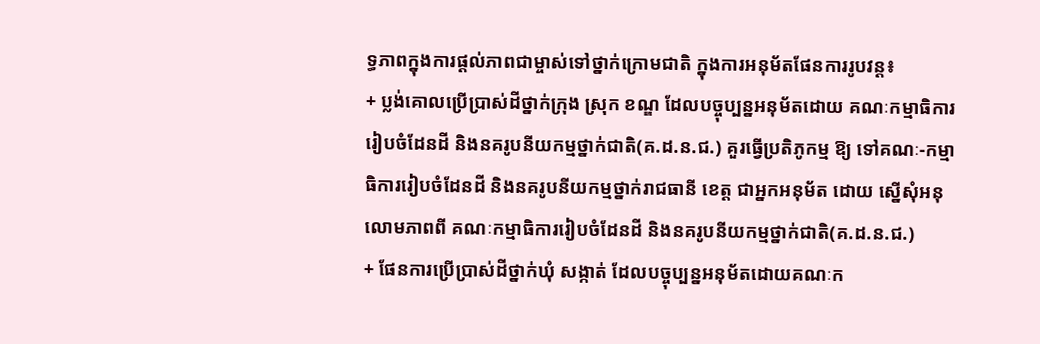ទ្ធភាពក្នុងការផ្តល់ភាពជាម្ចាស់ទៅថ្នាក់ក្រោមជាតិ ក្នុងការអនុម័តផែនការរូបវន្ត៖
+ ប្លង់គោលប្រើប្រាស់ដីថ្នាក់ក្រុង ស្រុក ខណ្ឌ ដែលបច្ចុប្បន្នអនុម័តដោយ គណៈកម្មាធិការរៀបចំដែនដី និងនគរូបនីយកម្មថ្នាក់ជាតិ(គ.ដ.ន.ជ.) គួរធ្វើប្រតិភូកម្ម ឱ្យ ទៅគណៈ-កម្មាធិការរៀបចំដែនដី និងនគរូបនីយកម្មថ្នាក់រាជធានី ខេត្ត ជាអ្នកអនុម័ត ដោយ ស្នើសុំអនុលោមភាពពី គណៈកម្មាធិការរៀបចំដែនដី និងនគរូបនីយកម្មថ្នាក់ជាតិ(គ.ដ.ន.ជ.)
+ ផែនការប្រើប្រាស់ដីថ្នាក់ឃុំ សង្កាត់ ដែលបច្ចុប្បន្នអនុម័តដោយគណៈក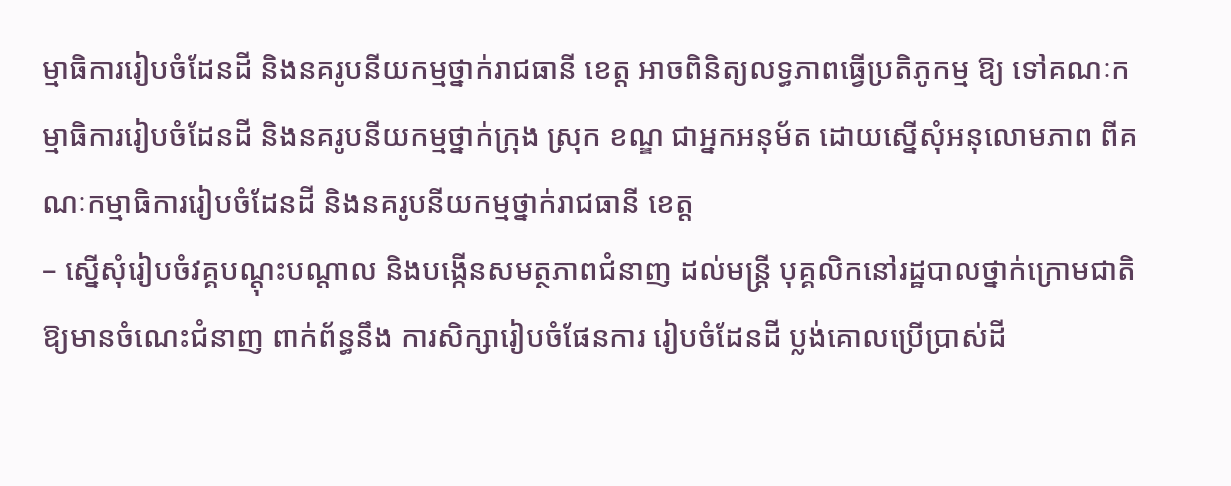ម្មាធិការរៀបចំដែនដី និងនគរូបនីយកម្មថ្នាក់រាជធានី ខេត្ត អាចពិនិត្យលទ្ធភាពធ្វើប្រតិភូកម្ម ឱ្យ ទៅគណៈកម្មាធិការរៀបចំដែនដី និងនគរូបនីយកម្មថ្នាក់ក្រុង ស្រុក ខណ្ឌ ជាអ្នកអនុម័ត ដោយស្នើសុំអនុលោមភាព ពីគណៈកម្មាធិការរៀបចំដែនដី និងនគរូបនីយកម្មថ្នាក់រាជធានី ខេត្ត
– ស្នើសុំរៀបចំវគ្គបណ្ដុះបណ្ដាល និងបង្កើនសមត្ថភាពជំនាញ ដល់មន្រ្តី បុគ្គលិកនៅរដ្ឋបាលថ្នាក់ក្រោមជាតិ ឱ្យមានចំណេះជំនាញ ពាក់ព័ន្ធនឹង ការសិក្សារៀបចំផែនការ រៀបចំដែនដី ប្លង់គោលប្រើប្រាស់ដី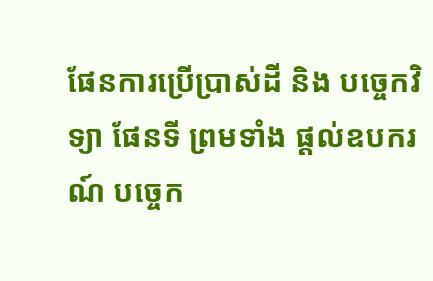ផែនការប្រើប្រាស់ដី និង បច្ចេកវិទ្យា ផែនទី ព្រមទាំង ផ្ដល់ឧបករណ៍ បច្ចេក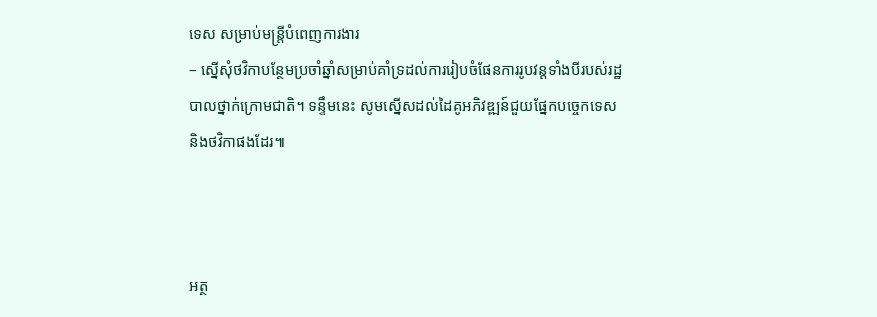ទេស សម្រាប់មន្រ្តីបំពេញការងារ
– ស្នើសុំថវិកាបន្ថែមប្រចាំឆ្នាំសម្រាប់គាំទ្រដល់ការរៀបចំផែនការរូបវន្តទាំងបីរបស់រដ្ឋបាលថ្នាក់ក្រោមជាតិ។ ទន្ទឹមនេះ សូមស្នើសដល់ដៃគូអភិវឌ្ឍន៍ជួយផ្នែកបច្ចេកទេស និងថវិកាផងដែរ៕



អត្ថ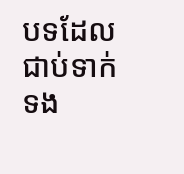បទដែលជាប់ទាក់ទង